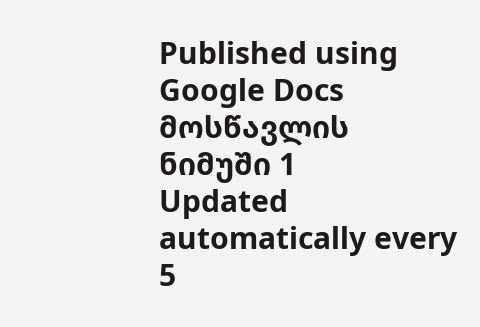Published using Google Docs
მოსწავლის ნიმუში 1
Updated automatically every 5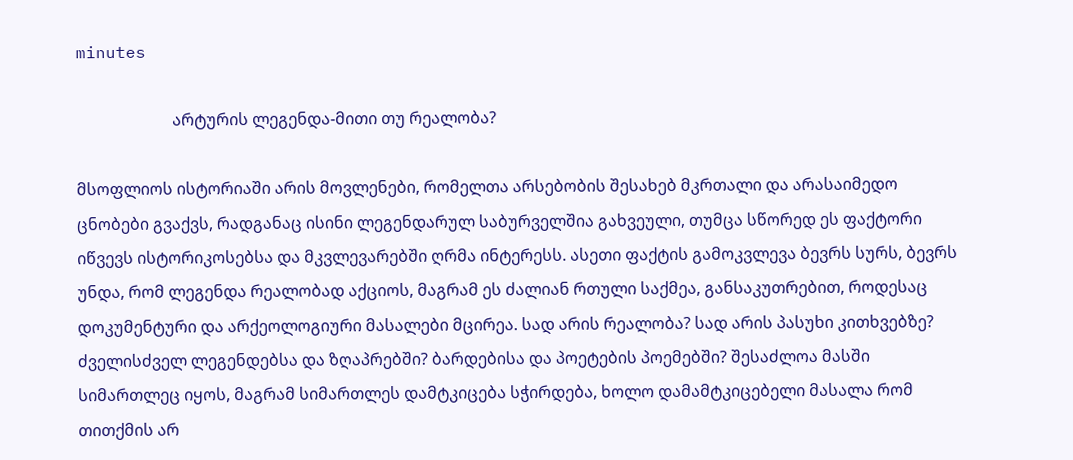minutes

                        არტურის ლეგენდა-მითი თუ რეალობა?

მსოფლიოს ისტორიაში არის მოვლენები, რომელთა არსებობის შესახებ მკრთალი და არასაიმედო ცნობები გვაქვს, რადგანაც ისინი ლეგენდარულ საბურველშია გახვეული, თუმცა სწორედ ეს ფაქტორი იწვევს ისტორიკოსებსა და მკვლევარებში ღრმა ინტერესს. ასეთი ფაქტის გამოკვლევა ბევრს სურს, ბევრს უნდა, რომ ლეგენდა რეალობად აქციოს, მაგრამ ეს ძალიან რთული საქმეა, განსაკუთრებით, როდესაც დოკუმენტური და არქეოლოგიური მასალები მცირეა. სად არის რეალობა? სად არის პასუხი კითხვებზე? ძველისძველ ლეგენდებსა და ზღაპრებში? ბარდებისა და პოეტების პოემებში? შესაძლოა მასში სიმართლეც იყოს, მაგრამ სიმართლეს დამტკიცება სჭირდება, ხოლო დამამტკიცებელი მასალა რომ თითქმის არ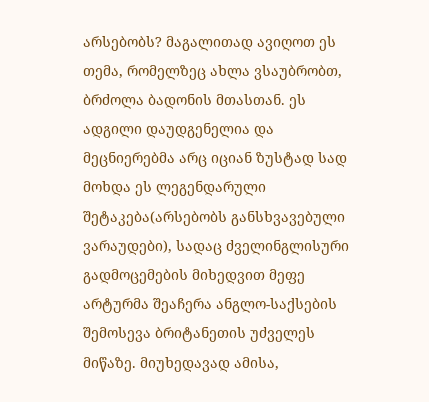არსებობს? მაგალითად ავიღოთ ეს თემა, რომელზეც ახლა ვსაუბრობთ, ბრძოლა ბადონის მთასთან. ეს ადგილი დაუდგენელია და მეცნიერებმა არც იციან ზუსტად სად მოხდა ეს ლეგენდარული შეტაკება(არსებობს განსხვავებული ვარაუდები), სადაც ძველინგლისური გადმოცემების მიხედვით მეფე არტურმა შეაჩერა ანგლო-საქსების შემოსევა ბრიტანეთის უძველეს მიწაზე. მიუხედავად ამისა,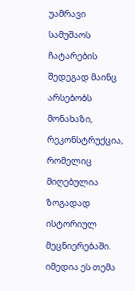უამრავი სამუშაოს ჩატარების შედეგად მაინც არსებობს მონახაზი, რეკონსტრუქცია, რომელიც მიღებულია ზოგადად ისტორიულ მეცნიერებაში. იმედია ეს თემა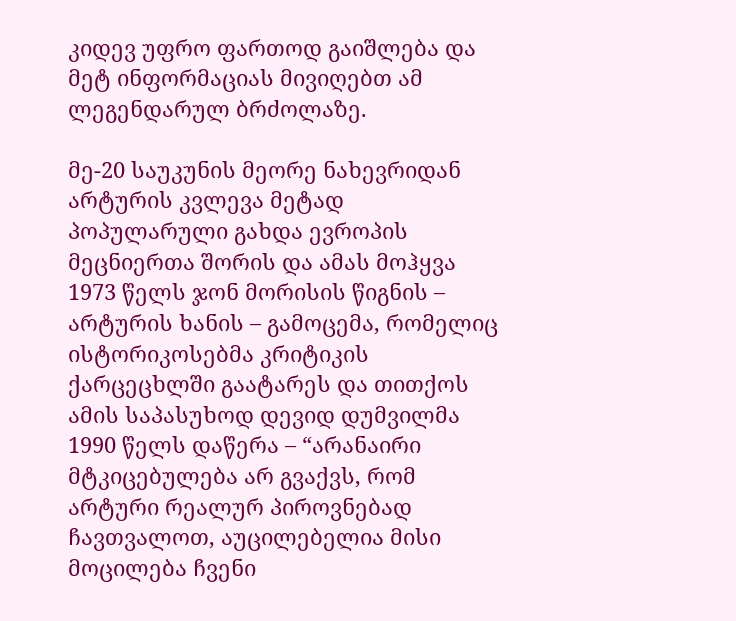კიდევ უფრო ფართოდ გაიშლება და მეტ ინფორმაციას მივიღებთ ამ ლეგენდარულ ბრძოლაზე.

მე-20 საუკუნის მეორე ნახევრიდან არტურის კვლევა მეტად პოპულარული გახდა ევროპის მეცნიერთა შორის და ამას მოჰყვა 1973 წელს ჯონ მორისის წიგნის – არტურის ხანის – გამოცემა, რომელიც ისტორიკოსებმა კრიტიკის ქარცეცხლში გაატარეს და თითქოს ამის საპასუხოდ დევიდ დუმვილმა 1990 წელს დაწერა – “არანაირი მტკიცებულება არ გვაქვს, რომ არტური რეალურ პიროვნებად ჩავთვალოთ, აუცილებელია მისი მოცილება ჩვენი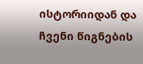ისტორიიდან და ჩვენი წიგნების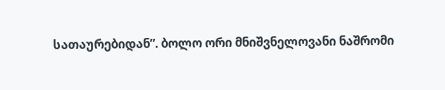სათაურებიდან”. ბოლო ორი მნიშვნელოვანი ნაშრომი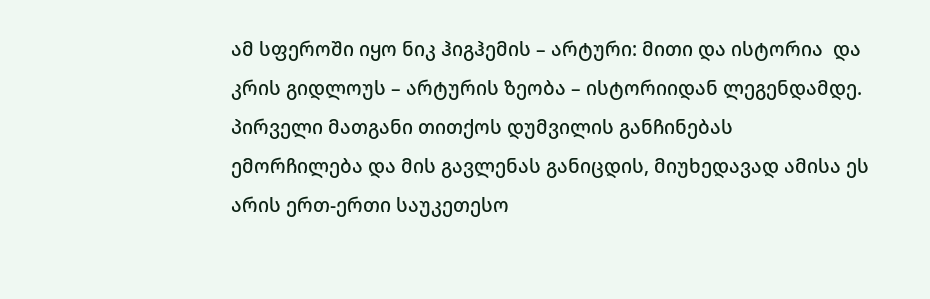ამ სფეროში იყო ნიკ ჰიგჰემის – არტური: მითი და ისტორია  და კრის გიდლოუს – არტურის ზეობა – ისტორიიდან ლეგენდამდე. პირველი მათგანი თითქოს დუმვილის განჩინებას ემორჩილება და მის გავლენას განიცდის, მიუხედავად ამისა ეს არის ერთ-ერთი საუკეთესო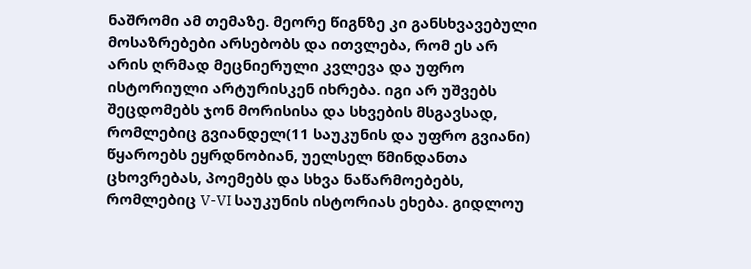ნაშრომი ამ თემაზე. მეორე წიგნზე კი განსხვავებული მოსაზრებები არსებობს და ითვლება, რომ ეს არ არის ღრმად მეცნიერული კვლევა და უფრო ისტორიული არტურისკენ იხრება. იგი არ უშვებს შეცდომებს ჯონ მორისისა და სხვების მსგავსად, რომლებიც გვიანდელ(11 საუკუნის და უფრო გვიანი) წყაროებს ეყრდნობიან, უელსელ წმინდანთა ცხოვრებას, პოემებს და სხვა ნაწარმოებებს, რომლებიც V-VI საუკუნის ისტორიას ეხება. გიდლოუ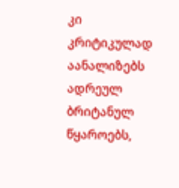კი კრიტიკულად აანალიზებს ადრეულ ბრიტანულ წყაროებს,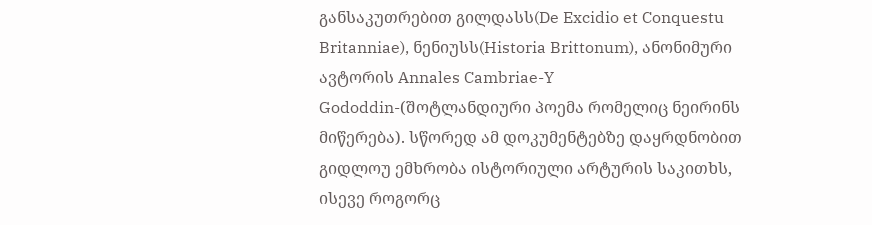განსაკუთრებით გილდასს(De Excidio et Conquestu Britanniae), ნენიუსს(Historia Brittonum), ანონიმური ავტორის Annales Cambriae-Y Gododdin-(შოტლანდიური პოემა რომელიც ნეირინს მიწერება). სწორედ ამ დოკუმენტებზე დაყრდნობით გიდლოუ ემხრობა ისტორიული არტურის საკითხს, ისევე როგორც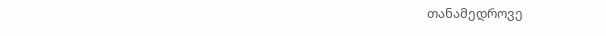თანამედროვე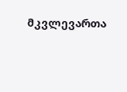მკვლევართა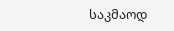საკმაოდ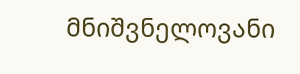მნიშვნელოვანი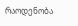რაოდენობა